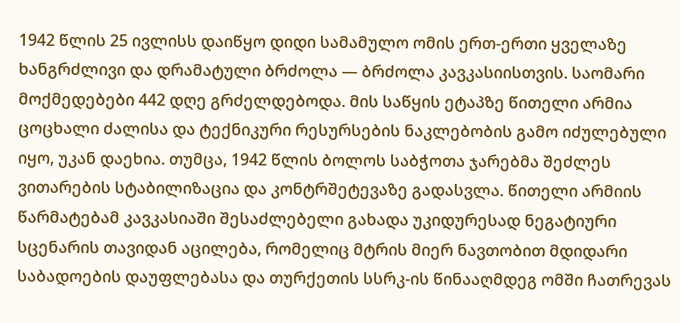1942 წლის 25 ივლისს დაიწყო დიდი სამამულო ომის ერთ-ერთი ყველაზე ხანგრძლივი და დრამატული ბრძოლა — ბრძოლა კავკასიისთვის. საომარი მოქმედებები 442 დღე გრძელდებოდა. მის საწყის ეტაპზე წითელი არმია ცოცხალი ძალისა და ტექნიკური რესურსების ნაკლებობის გამო იძულებული იყო, უკან დაეხია. თუმცა, 1942 წლის ბოლოს საბჭოთა ჯარებმა შეძლეს ვითარების სტაბილიზაცია და კონტრშეტევაზე გადასვლა. წითელი არმიის წარმატებამ კავკასიაში შესაძლებელი გახადა უკიდურესად ნეგატიური სცენარის თავიდან აცილება, რომელიც მტრის მიერ ნავთობით მდიდარი საბადოების დაუფლებასა და თურქეთის სსრკ-ის წინააღმდეგ ომში ჩათრევას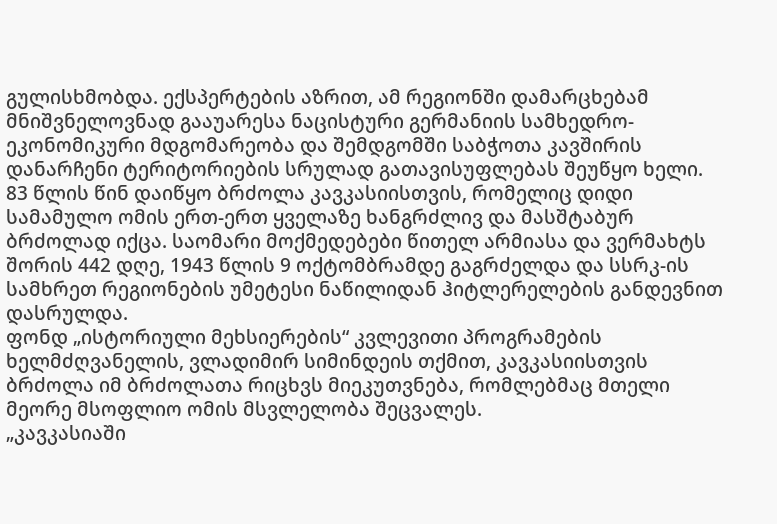გულისხმობდა. ექსპერტების აზრით, ამ რეგიონში დამარცხებამ მნიშვნელოვნად გააუარესა ნაცისტური გერმანიის სამხედრო-ეკონომიკური მდგომარეობა და შემდგომში საბჭოთა კავშირის დანარჩენი ტერიტორიების სრულად გათავისუფლებას შეუწყო ხელი.
83 წლის წინ დაიწყო ბრძოლა კავკასიისთვის, რომელიც დიდი სამამულო ომის ერთ-ერთ ყველაზე ხანგრძლივ და მასშტაბურ ბრძოლად იქცა. საომარი მოქმედებები წითელ არმიასა და ვერმახტს შორის 442 დღე, 1943 წლის 9 ოქტომბრამდე გაგრძელდა და სსრკ-ის სამხრეთ რეგიონების უმეტესი ნაწილიდან ჰიტლერელების განდევნით დასრულდა.
ფონდ „ისტორიული მეხსიერების“ კვლევითი პროგრამების ხელმძღვანელის, ვლადიმირ სიმინდეის თქმით, კავკასიისთვის ბრძოლა იმ ბრძოლათა რიცხვს მიეკუთვნება, რომლებმაც მთელი მეორე მსოფლიო ომის მსვლელობა შეცვალეს.
„კავკასიაში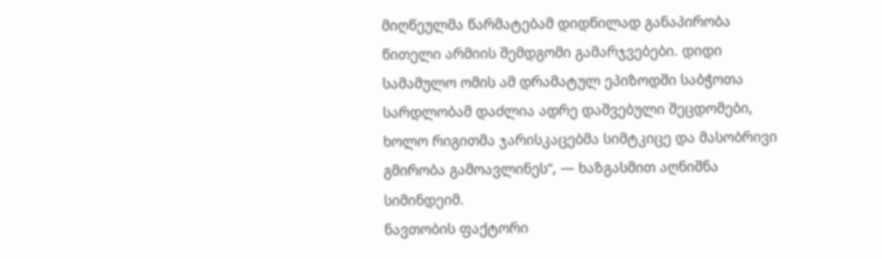მიღწეულმა წარმატებამ დიდწილად განაპირობა წითელი არმიის შემდგომი გამარჯვებები. დიდი სამამულო ომის ამ დრამატულ ეპიზოდში საბჭოთა სარდლობამ დაძლია ადრე დაშვებული შეცდომები, ხოლო რიგითმა ჯარისკაცებმა სიმტკიცე და მასობრივი გმირობა გამოავლინეს“, — ხაზგასმით აღნიშნა სიმინდეიმ.
ნავთობის ფაქტორი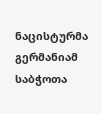ნაცისტურმა გერმანიამ საბჭოთა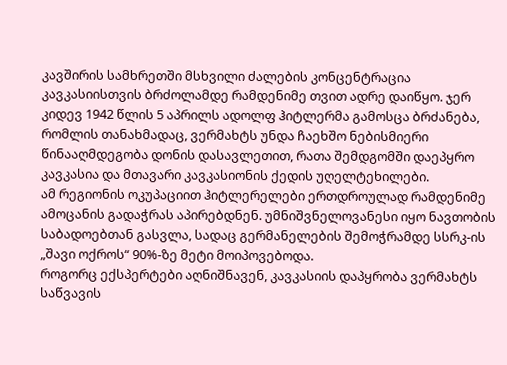კავშირის სამხრეთში მსხვილი ძალების კონცენტრაცია კავკასიისთვის ბრძოლამდე რამდენიმე თვით ადრე დაიწყო. ჯერ კიდევ 1942 წლის 5 აპრილს ადოლფ ჰიტლერმა გამოსცა ბრძანება, რომლის თანახმადაც, ვერმახტს უნდა ჩაეხშო ნებისმიერი წინააღმდეგობა დონის დასავლეთით, რათა შემდგომში დაეპყრო კავკასია და მთავარი კავკასიონის ქედის უღელტეხილები.
ამ რეგიონის ოკუპაციით ჰიტლერელები ერთდროულად რამდენიმე ამოცანის გადაჭრას აპირებდნენ. უმნიშვნელოვანესი იყო ნავთობის საბადოებთან გასვლა, სადაც გერმანელების შემოჭრამდე სსრკ-ის „შავი ოქროს“ 90%-ზე მეტი მოიპოვებოდა.
როგორც ექსპერტები აღნიშნავენ, კავკასიის დაპყრობა ვერმახტს საწვავის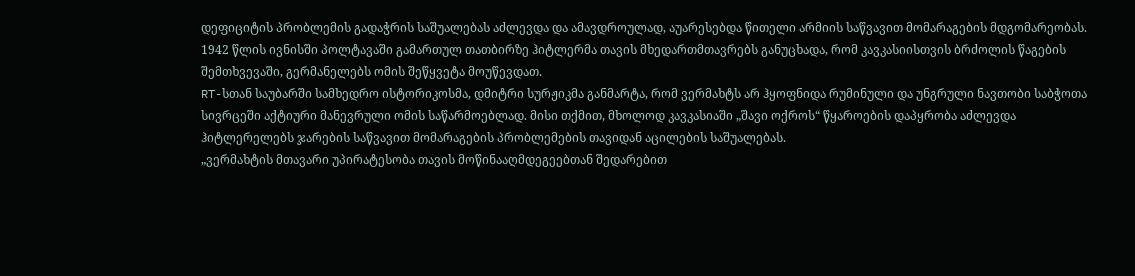დეფიციტის პრობლემის გადაჭრის საშუალებას აძლევდა და ამავდროულად, აუარესებდა წითელი არმიის საწვავით მომარაგების მდგომარეობას.
1942 წლის ივნისში პოლტავაში გამართულ თათბირზე ჰიტლერმა თავის მხედართმთავრებს განუცხადა, რომ კავკასიისთვის ბრძოლის წაგების შემთხვევაში, გერმანელებს ომის შეწყვეტა მოუწევდათ.
RT-სთან საუბარში სამხედრო ისტორიკოსმა, დმიტრი სურჟიკმა განმარტა, რომ ვერმახტს არ ჰყოფნიდა რუმინული და უნგრული ნავთობი საბჭოთა სივრცეში აქტიური მანევრული ომის საწარმოებლად. მისი თქმით, მხოლოდ კავკასიაში „შავი ოქროს“ წყაროების დაპყრობა აძლევდა ჰიტლერელებს ჯარების საწვავით მომარაგების პრობლემების თავიდან აცილების საშუალებას.
„ვერმახტის მთავარი უპირატესობა თავის მოწინააღმდეგეებთან შედარებით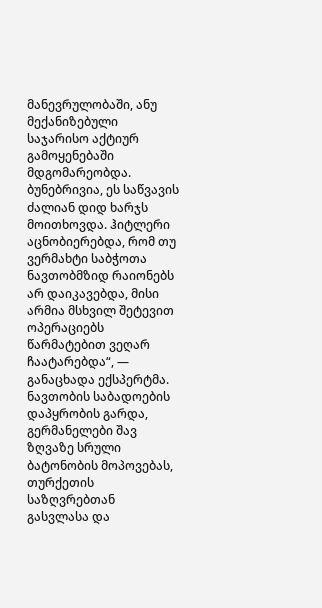მანევრულობაში, ანუ მექანიზებული საჯარისო აქტიურ გამოყენებაში მდგომარეობდა. ბუნებრივია, ეს საწვავის ძალიან დიდ ხარჯს მოითხოვდა. ჰიტლერი აცნობიერებდა, რომ თუ ვერმახტი საბჭოთა ნავთობმზიდ რაიონებს არ დაიკავებდა, მისი არმია მსხვილ შეტევით ოპერაციებს წარმატებით ვეღარ ჩაატარებდა“, — განაცხადა ექსპერტმა.
ნავთობის საბადოების დაპყრობის გარდა, გერმანელები შავ ზღვაზე სრული ბატონობის მოპოვებას, თურქეთის საზღვრებთან გასვლასა და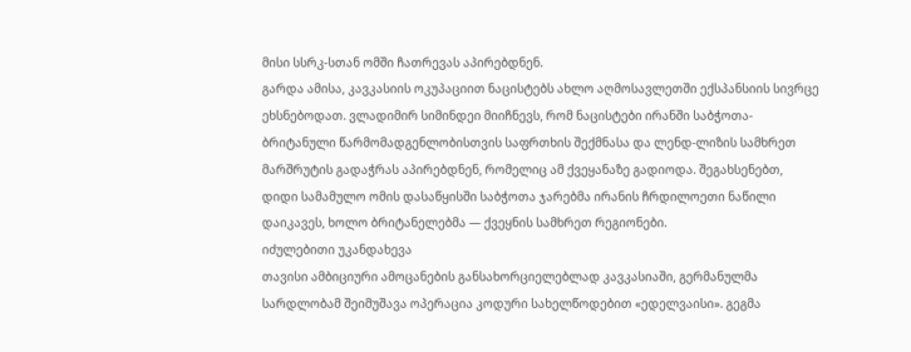მისი სსრკ-სთან ომში ჩათრევას აპირებდნენ.
გარდა ამისა, კავკასიის ოკუპაციით ნაცისტებს ახლო აღმოსავლეთში ექსპანსიის სივრცე ეხსნებოდათ. ვლადიმირ სიმინდეი მიიჩნევს, რომ ნაცისტები ირანში საბჭოთა-ბრიტანული წარმომადგენლობისთვის საფრთხის შექმნასა და ლენდ-ლიზის სამხრეთ მარშრუტის გადაჭრას აპირებდნენ, რომელიც ამ ქვეყანაზე გადიოდა. შეგახსენებთ, დიდი სამამულო ომის დასაწყისში საბჭოთა ჯარებმა ირანის ჩრდილოეთი ნაწილი დაიკავეს, ხოლო ბრიტანელებმა — ქვეყნის სამხრეთ რეგიონები.
იძულებითი უკანდახევა
თავისი ამბიციური ამოცანების განსახორციელებლად კავკასიაში, გერმანულმა სარდლობამ შეიმუშავა ოპერაცია კოდური სახელწოდებით «ედელვაისი». გეგმა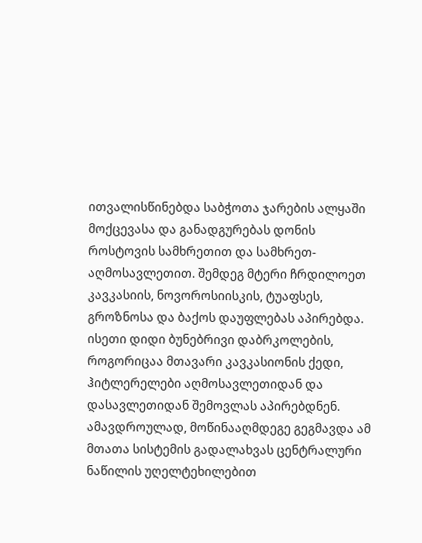ითვალისწინებდა საბჭოთა ჯარების ალყაში მოქცევასა და განადგურებას დონის როსტოვის სამხრეთით და სამხრეთ-აღმოსავლეთით. შემდეგ მტერი ჩრდილოეთ კავკასიის, ნოვოროსიისკის, ტუაფსეს, გროზნოსა და ბაქოს დაუფლებას აპირებდა.
ისეთი დიდი ბუნებრივი დაბრკოლების, როგორიცაა მთავარი კავკასიონის ქედი, ჰიტლერელები აღმოსავლეთიდან და დასავლეთიდან შემოვლას აპირებდნენ. ამავდროულად, მოწინააღმდეგე გეგმავდა ამ მთათა სისტემის გადალახვას ცენტრალური ნაწილის უღელტეხილებით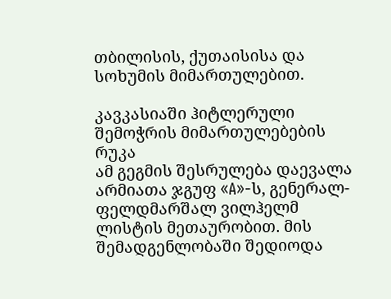თბილისის, ქუთაისისა და სოხუმის მიმართულებით.

კავკასიაში ჰიტლერული შემოჭრის მიმართულებების რუკა
ამ გეგმის შესრულება დაევალა არმიათა ჯგუფ «A»-ს, გენერალ-ფელდმარშალ ვილჰელმ ლისტის მეთაურობით. მის შემადგენლობაში შედიოდა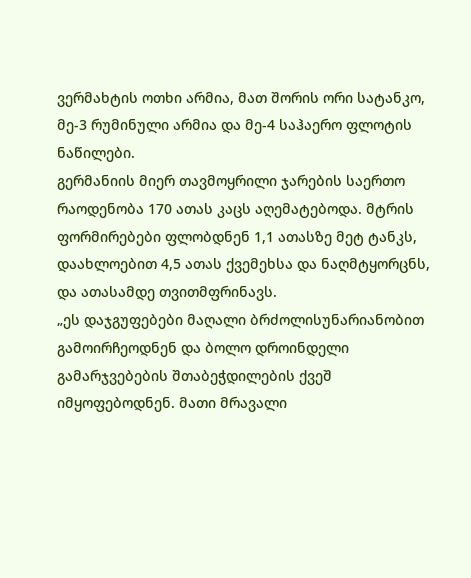ვერმახტის ოთხი არმია, მათ შორის ორი სატანკო, მე-3 რუმინული არმია და მე-4 საჰაერო ფლოტის ნაწილები.
გერმანიის მიერ თავმოყრილი ჯარების საერთო რაოდენობა 170 ათას კაცს აღემატებოდა. მტრის ფორმირებები ფლობდნენ 1,1 ათასზე მეტ ტანკს, დაახლოებით 4,5 ათას ქვემეხსა და ნაღმტყორცნს, და ათასამდე თვითმფრინავს.
„ეს დაჯგუფებები მაღალი ბრძოლისუნარიანობით გამოირჩეოდნენ და ბოლო დროინდელი გამარჯვებების შთაბეჭდილების ქვეშ იმყოფებოდნენ. მათი მრავალი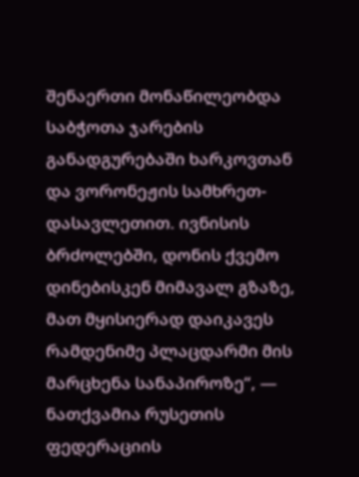შენაერთი მონაწილეობდა საბჭოთა ჯარების განადგურებაში ხარკოვთან და ვორონეჟის სამხრეთ-დასავლეთით. ივნისის ბრძოლებში, დონის ქვემო დინებისკენ მიმავალ გზაზე, მათ მყისიერად დაიკავეს რამდენიმე პლაცდარმი მის მარცხენა სანაპიროზე“, — ნათქვამია რუსეთის ფედერაციის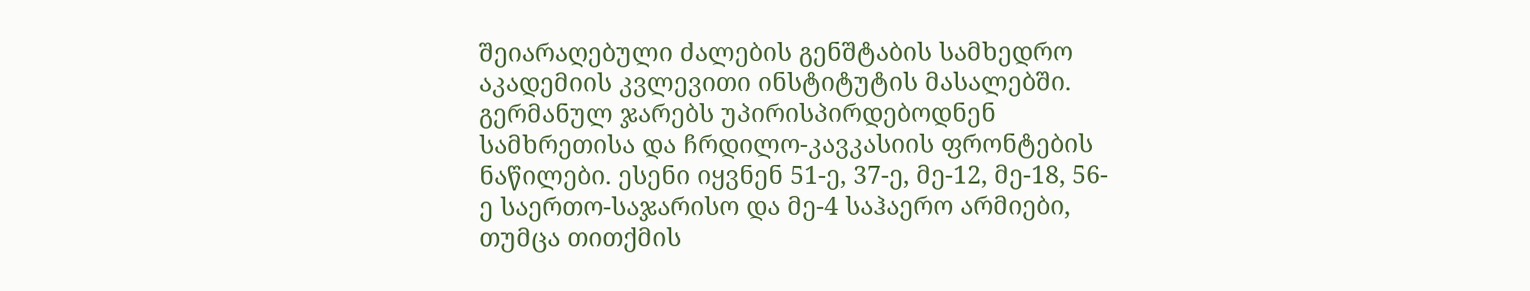შეიარაღებული ძალების გენშტაბის სამხედრო აკადემიის კვლევითი ინსტიტუტის მასალებში.
გერმანულ ჯარებს უპირისპირდებოდნენ სამხრეთისა და ჩრდილო-კავკასიის ფრონტების ნაწილები. ესენი იყვნენ 51-ე, 37-ე, მე-12, მე-18, 56-ე საერთო-საჯარისო და მე-4 საჰაერო არმიები, თუმცა თითქმის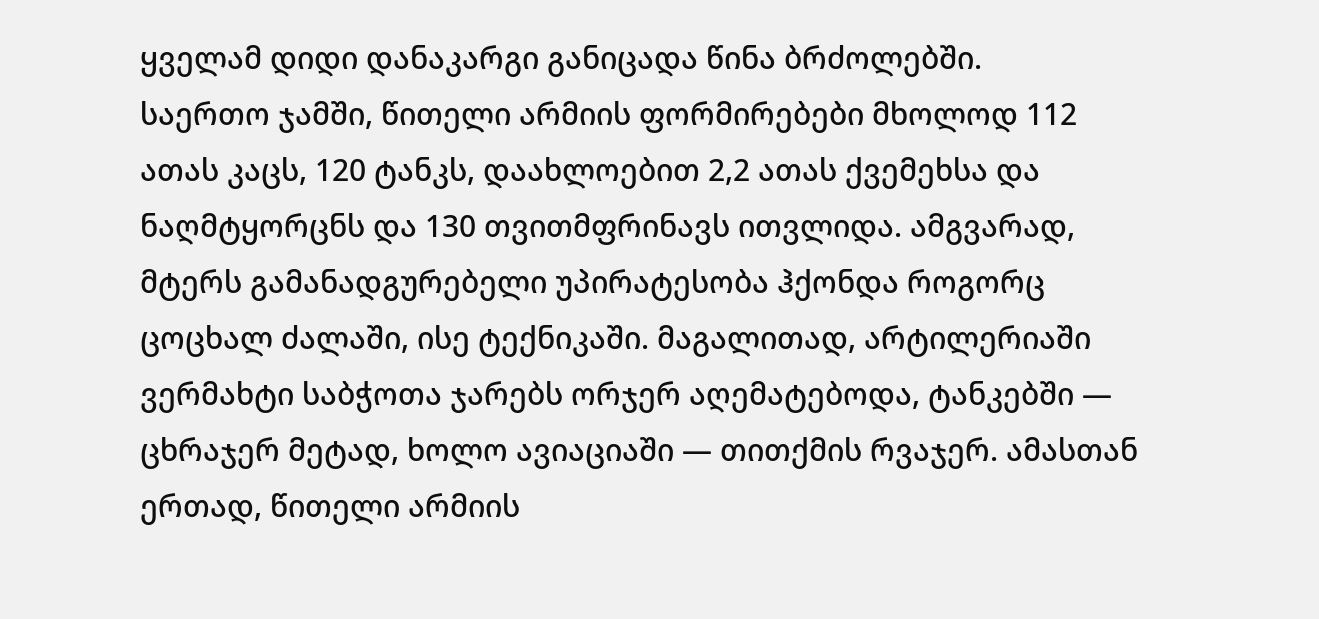ყველამ დიდი დანაკარგი განიცადა წინა ბრძოლებში.
საერთო ჯამში, წითელი არმიის ფორმირებები მხოლოდ 112 ათას კაცს, 120 ტანკს, დაახლოებით 2,2 ათას ქვემეხსა და ნაღმტყორცნს და 130 თვითმფრინავს ითვლიდა. ამგვარად, მტერს გამანადგურებელი უპირატესობა ჰქონდა როგორც ცოცხალ ძალაში, ისე ტექნიკაში. მაგალითად, არტილერიაში ვერმახტი საბჭოთა ჯარებს ორჯერ აღემატებოდა, ტანკებში — ცხრაჯერ მეტად, ხოლო ავიაციაში — თითქმის რვაჯერ. ამასთან ერთად, წითელი არმიის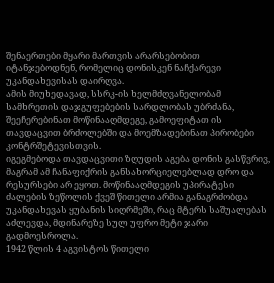შენაერთები მყარი მართვის არარსებობით იტანჯებოდნენ, რომელიც დონისკენ ნაჩქარევი უკანდახევისას დაირღვა.
ამის მიუხედავად, სსრკ-ის ხელმძღვანელობამ სამხრეთის დაჯგუფებების სარდლობას უბრძანა, შეეჩერებინათ მოწინააღმდეგე, გამოეფიტათ ის თავდაცვით ბრძოლებში და მოემზადებინათ პირობები კონტრშეტევისთვის.
იგეგმებოდა თავდაცვითი ზღუდის აგება დონის გასწვრივ, მაგრამ ამ ჩანაფიქრის განსახორციელებლად დრო და რესურსები არ ეყოთ. მოწინააღმდეგის უპირატესი ძალების ზეწოლის ქვეშ წითელი არმია განაგრძობდა უკანდახევას ყუბანის სიღრმეში, რაც მტერს საშუალებას აძლევდა, მდინარეზე სულ უფრო მეტი ჯარი გადმოესროლა.
1942 წლის 4 აგვისტოს წითელი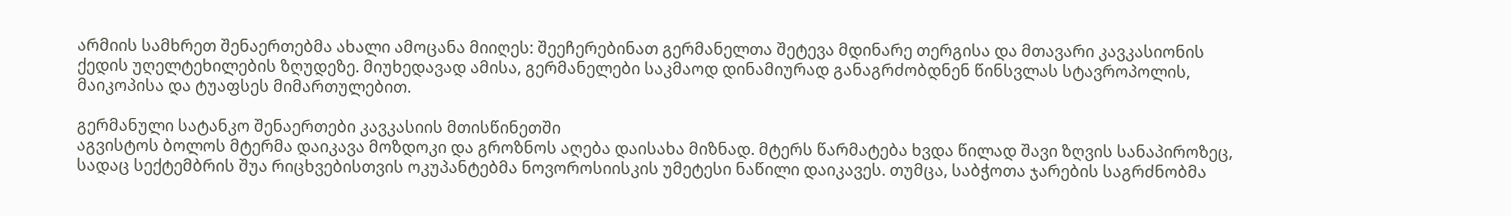არმიის სამხრეთ შენაერთებმა ახალი ამოცანა მიიღეს: შეეჩერებინათ გერმანელთა შეტევა მდინარე თერგისა და მთავარი კავკასიონის ქედის უღელტეხილების ზღუდეზე. მიუხედავად ამისა, გერმანელები საკმაოდ დინამიურად განაგრძობდნენ წინსვლას სტავროპოლის, მაიკოპისა და ტუაფსეს მიმართულებით.

გერმანული სატანკო შენაერთები კავკასიის მთისწინეთში
აგვისტოს ბოლოს მტერმა დაიკავა მოზდოკი და გროზნოს აღება დაისახა მიზნად. მტერს წარმატება ხვდა წილად შავი ზღვის სანაპიროზეც, სადაც სექტემბრის შუა რიცხვებისთვის ოკუპანტებმა ნოვოროსიისკის უმეტესი ნაწილი დაიკავეს. თუმცა, საბჭოთა ჯარების საგრძნობმა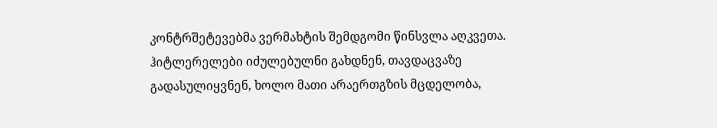კონტრშეტევებმა ვერმახტის შემდგომი წინსვლა აღკვეთა. ჰიტლერელები იძულებულნი გახდნენ, თავდაცვაზე გადასულიყვნენ, ხოლო მათი არაერთგზის მცდელობა,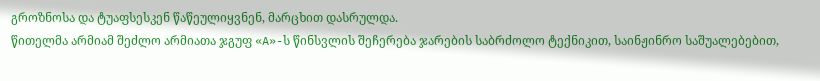გროზნოსა და ტუაფსესკენ წაწეულიყვნენ, მარცხით დასრულდა.
წითელმა არმიამ შეძლო არმიათა ჯგუფ «A»-ს წინსვლის შეჩერება ჯარების საბრძოლო ტექნიკით, საინჟინრო საშუალებებით,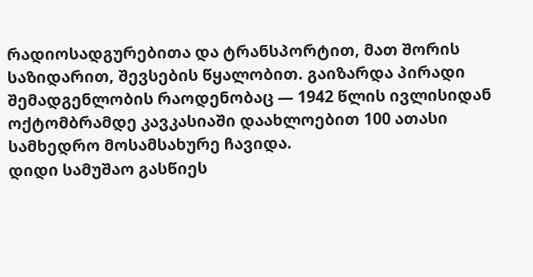რადიოსადგურებითა და ტრანსპორტით, მათ შორის საზიდარით, შევსების წყალობით. გაიზარდა პირადი შემადგენლობის რაოდენობაც — 1942 წლის ივლისიდან ოქტომბრამდე კავკასიაში დაახლოებით 100 ათასი სამხედრო მოსამსახურე ჩავიდა.
დიდი სამუშაო გასწიეს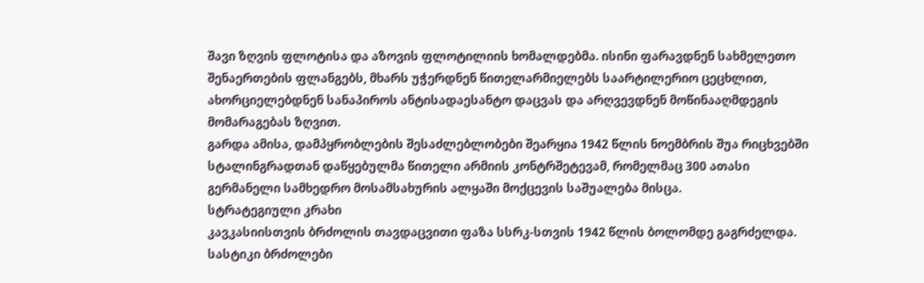შავი ზღვის ფლოტისა და აზოვის ფლოტილიის ხომალდებმა. ისინი ფარავდნენ სახმელეთო შენაერთების ფლანგებს, მხარს უჭერდნენ წითელარმიელებს საარტილერიო ცეცხლით, ახორციელებდნენ სანაპიროს ანტისადაესანტო დაცვას და არღვევდნენ მოწინააღმდეგის მომარაგებას ზღვით.
გარდა ამისა, დამპყრობლების შესაძლებლობები შეარყია 1942 წლის ნოემბრის შუა რიცხვებში სტალინგრადთან დაწყებულმა წითელი არმიის კონტრშეტევამ, რომელმაც 300 ათასი გერმანელი სამხედრო მოსამსახურის ალყაში მოქცევის საშუალება მისცა.
სტრატეგიული კრახი
კავკასიისთვის ბრძოლის თავდაცვითი ფაზა სსრკ-სთვის 1942 წლის ბოლომდე გაგრძელდა. სასტიკი ბრძოლები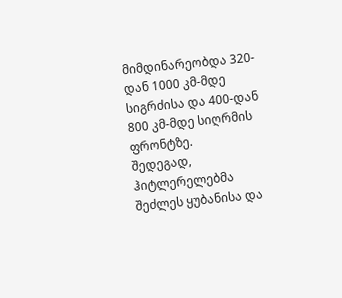მიმდინარეობდა 320-დან 1000 კმ-მდე სიგრძისა და 400-დან 800 კმ-მდე სიღრმის ფრონტზე.
შედეგად, ჰიტლერელებმა შეძლეს ყუბანისა და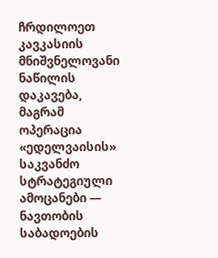ჩრდილოეთ კავკასიის მნიშვნელოვანი ნაწილის დაკავება, მაგრამ ოპერაცია «ედელვაისის» საკვანძო სტრატეგიული ამოცანები — ნავთობის საბადოების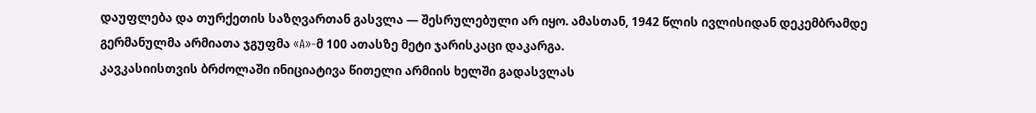დაუფლება და თურქეთის საზღვართან გასვლა — შესრულებული არ იყო. ამასთან, 1942 წლის ივლისიდან დეკემბრამდე გერმანულმა არმიათა ჯგუფმა «A»-მ 100 ათასზე მეტი ჯარისკაცი დაკარგა.
კავკასიისთვის ბრძოლაში ინიციატივა წითელი არმიის ხელში გადასვლას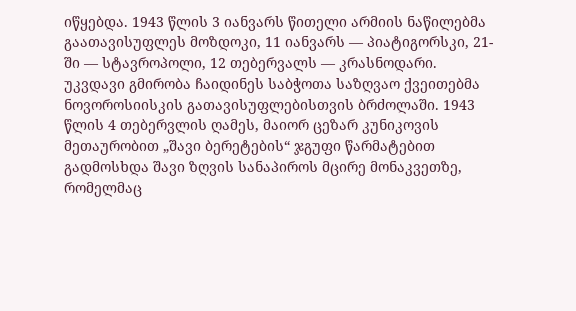იწყებდა. 1943 წლის 3 იანვარს წითელი არმიის ნაწილებმა გაათავისუფლეს მოზდოკი, 11 იანვარს — პიატიგორსკი, 21-ში — სტავროპოლი, 12 თებერვალს — კრასნოდარი.
უკვდავი გმირობა ჩაიდინეს საბჭოთა საზღვაო ქვეითებმა ნოვოროსიისკის გათავისუფლებისთვის ბრძოლაში. 1943 წლის 4 თებერვლის ღამეს, მაიორ ცეზარ კუნიკოვის მეთაურობით „შავი ბერეტების“ ჯგუფი წარმატებით გადმოსხდა შავი ზღვის სანაპიროს მცირე მონაკვეთზე, რომელმაც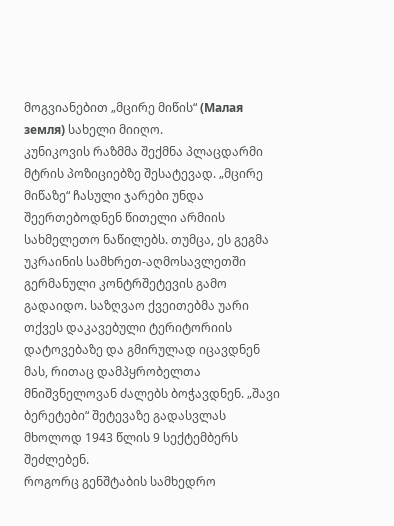მოგვიანებით „მცირე მიწის“ (Малая земля) სახელი მიიღო.
კუნიკოვის რაზმმა შექმნა პლაცდარმი მტრის პოზიციებზე შესატევად. „მცირე მიწაზე“ ჩასული ჯარები უნდა შეერთებოდნენ წითელი არმიის სახმელეთო ნაწილებს. თუმცა, ეს გეგმა უკრაინის სამხრეთ-აღმოსავლეთში გერმანული კონტრშეტევის გამო გადაიდო. საზღვაო ქვეითებმა უარი თქვეს დაკავებული ტერიტორიის დატოვებაზე და გმირულად იცავდნენ მას, რითაც დამპყრობელთა მნიშვნელოვან ძალებს ბოჭავდნენ. „შავი ბერეტები“ შეტევაზე გადასვლას მხოლოდ 1943 წლის 9 სექტემბერს შეძლებენ.
როგორც გენშტაბის სამხედრო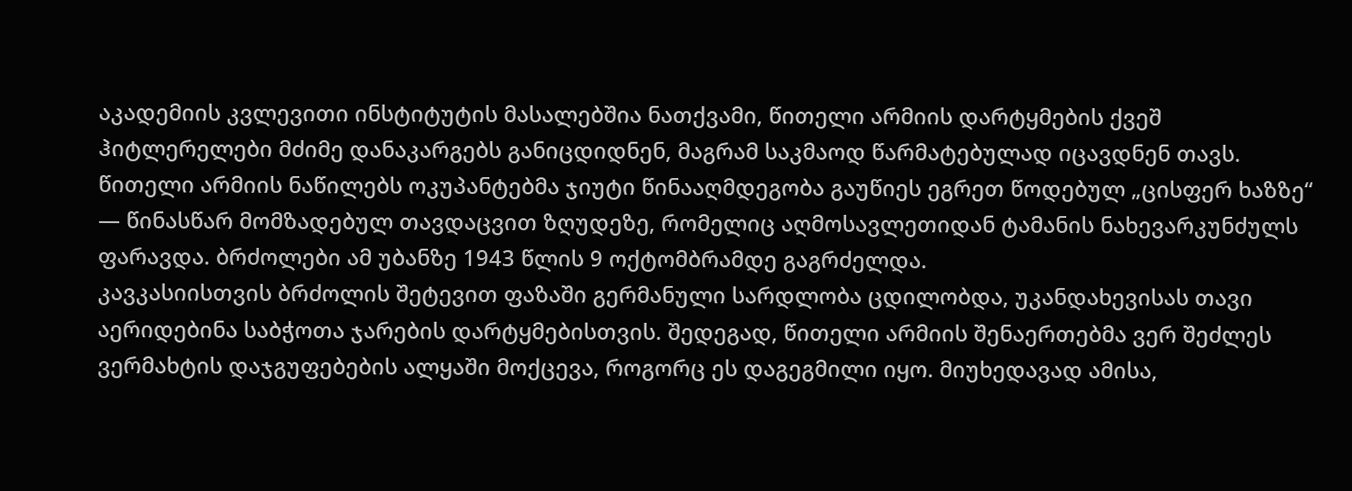აკადემიის კვლევითი ინსტიტუტის მასალებშია ნათქვამი, წითელი არმიის დარტყმების ქვეშ ჰიტლერელები მძიმე დანაკარგებს განიცდიდნენ, მაგრამ საკმაოდ წარმატებულად იცავდნენ თავს.
წითელი არმიის ნაწილებს ოკუპანტებმა ჯიუტი წინააღმდეგობა გაუწიეს ეგრეთ წოდებულ „ცისფერ ხაზზე“ — წინასწარ მომზადებულ თავდაცვით ზღუდეზე, რომელიც აღმოსავლეთიდან ტამანის ნახევარკუნძულს ფარავდა. ბრძოლები ამ უბანზე 1943 წლის 9 ოქტომბრამდე გაგრძელდა.
კავკასიისთვის ბრძოლის შეტევით ფაზაში გერმანული სარდლობა ცდილობდა, უკანდახევისას თავი აერიდებინა საბჭოთა ჯარების დარტყმებისთვის. შედეგად, წითელი არმიის შენაერთებმა ვერ შეძლეს ვერმახტის დაჯგუფებების ალყაში მოქცევა, როგორც ეს დაგეგმილი იყო. მიუხედავად ამისა,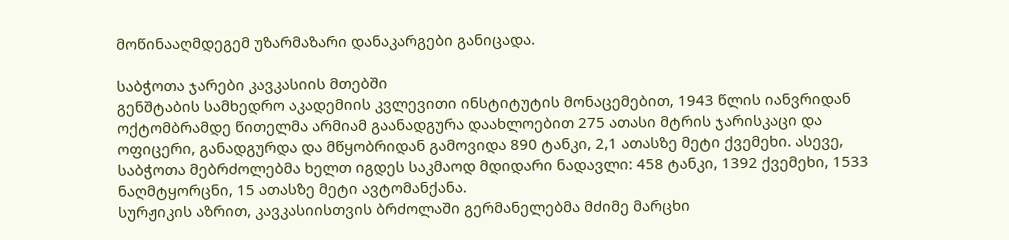მოწინააღმდეგემ უზარმაზარი დანაკარგები განიცადა.

საბჭოთა ჯარები კავკასიის მთებში
გენშტაბის სამხედრო აკადემიის კვლევითი ინსტიტუტის მონაცემებით, 1943 წლის იანვრიდან ოქტომბრამდე წითელმა არმიამ გაანადგურა დაახლოებით 275 ათასი მტრის ჯარისკაცი და ოფიცერი, განადგურდა და მწყობრიდან გამოვიდა 890 ტანკი, 2,1 ათასზე მეტი ქვემეხი. ასევე, საბჭოთა მებრძოლებმა ხელთ იგდეს საკმაოდ მდიდარი ნადავლი: 458 ტანკი, 1392 ქვემეხი, 1533 ნაღმტყორცნი, 15 ათასზე მეტი ავტომანქანა.
სურჟიკის აზრით, კავკასიისთვის ბრძოლაში გერმანელებმა მძიმე მარცხი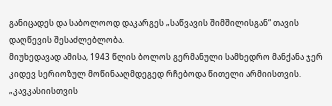განიცადეს და საბოლოოდ დაკარგეს „საწვავის შიმშილისგან“ თავის დაღწევის შესაძლებლობა.
მიუხედავად ამისა, 1943 წლის ბოლოს გერმანული სამხედრო მანქანა ჯერ კიდევ სერიოზულ მოწინააღმდეგედ რჩებოდა წითელი არმიისთვის.
„კავკასიისთვის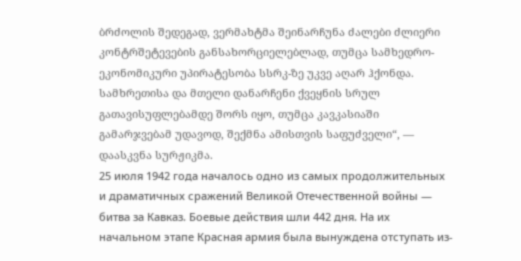ბრძოლის შედეგად, ვერმახტმა შეინარჩუნა ძალები ძლიერი კონტრშეტევების განსახორციელებლად, თუმცა სამხედრო-ეკონომიკური უპირატესობა სსრკ-ზე უკვე აღარ ჰქონდა. სამხრეთისა და მთელი დანარჩენი ქვეყნის სრულ გათავისუფლებამდე შორს იყო, თუმცა კავკასიაში გამარჯვებამ უდავოდ, შექმნა ამისთვის საფუძველი“, — დაასკვნა სურჟიკმა.
25 июля 1942 года началось одно из самых продолжительных и драматичных сражений Великой Отечественной войны — битва за Кавказ. Боевые действия шли 442 дня. На их начальном этапе Красная армия была вынуждена отступать из-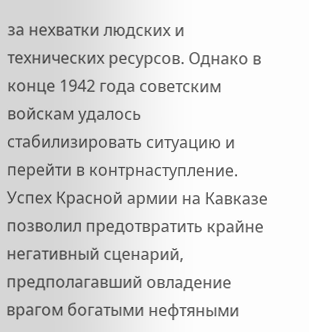за нехватки людских и технических ресурсов. Однако в конце 1942 года советским войскам удалось стабилизировать ситуацию и перейти в контрнаступление. Успех Красной армии на Кавказе позволил предотвратить крайне негативный сценарий, предполагавший овладение врагом богатыми нефтяными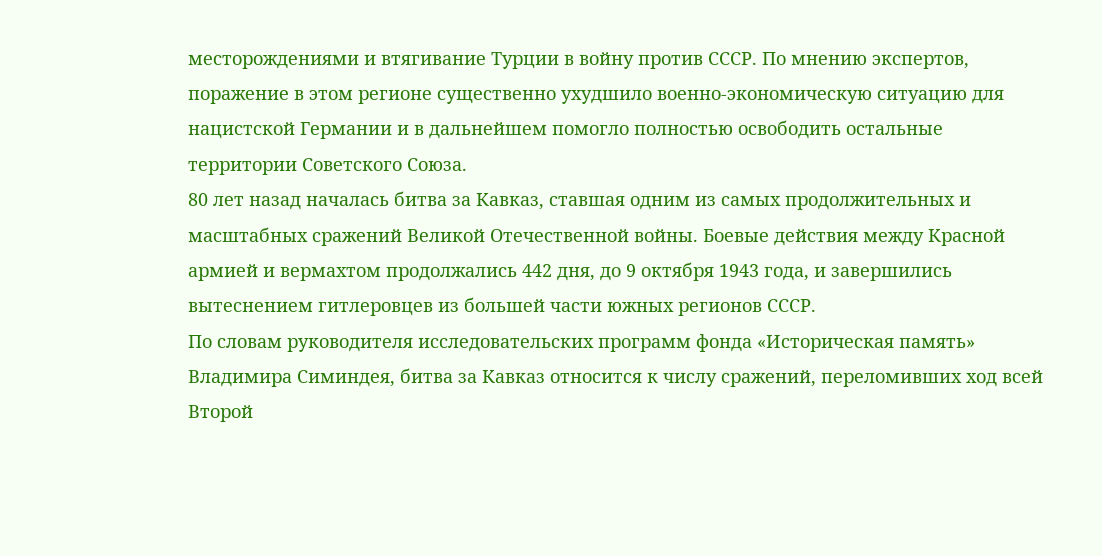месторождениями и втягивание Турции в войну против СССР. По мнению экспертов, поражение в этом регионе существенно ухудшило военно-экономическую ситуацию для нацистской Германии и в дальнейшем помогло полностью освободить остальные территории Советского Союза.
80 лет назад началась битва за Кавказ, ставшая одним из самых продолжительных и масштабных сражений Великой Отечественной войны. Боевые действия между Красной армией и вермахтом продолжались 442 дня, до 9 октября 1943 года, и завершились вытеснением гитлеровцев из большей части южных регионов СССР.
По словам руководителя исследовательских программ фонда «Историческая память» Владимира Симиндея, битва за Кавказ относится к числу сражений, переломивших ход всей Второй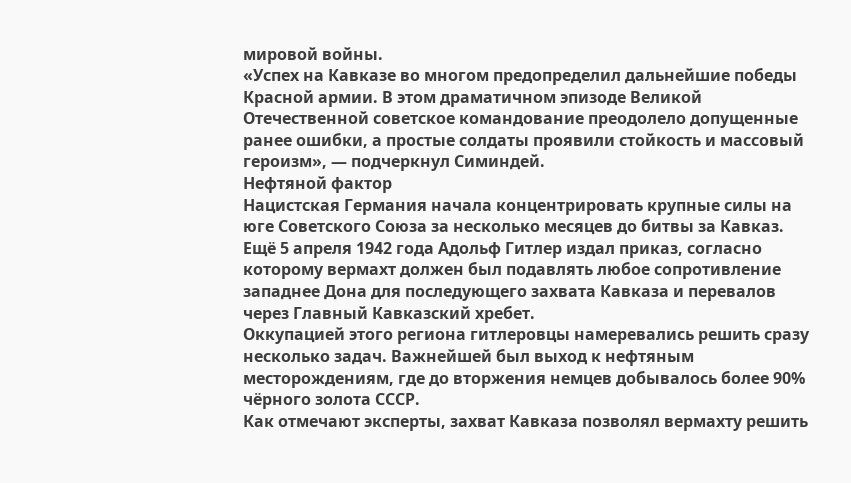мировой войны.
«Успех на Кавказе во многом предопределил дальнейшие победы Красной армии. В этом драматичном эпизоде Великой Отечественной советское командование преодолело допущенные ранее ошибки, а простые солдаты проявили стойкость и массовый героизм», — подчеркнул Симиндей.
Нефтяной фактор
Нацистская Германия начала концентрировать крупные силы на юге Советского Союза за несколько месяцев до битвы за Кавказ. Ещё 5 апреля 1942 года Адольф Гитлер издал приказ, согласно которому вермахт должен был подавлять любое сопротивление западнее Дона для последующего захвата Кавказа и перевалов через Главный Кавказский хребет.
Оккупацией этого региона гитлеровцы намеревались решить сразу несколько задач. Важнейшей был выход к нефтяным месторождениям, где до вторжения немцев добывалось более 90% чёрного золота СССР.
Как отмечают эксперты, захват Кавказа позволял вермахту решить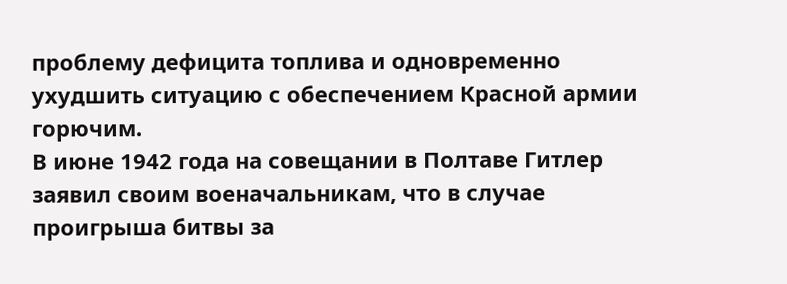проблему дефицита топлива и одновременно ухудшить ситуацию с обеспечением Красной армии горючим.
В июне 1942 года на совещании в Полтаве Гитлер заявил своим военачальникам, что в случае проигрыша битвы за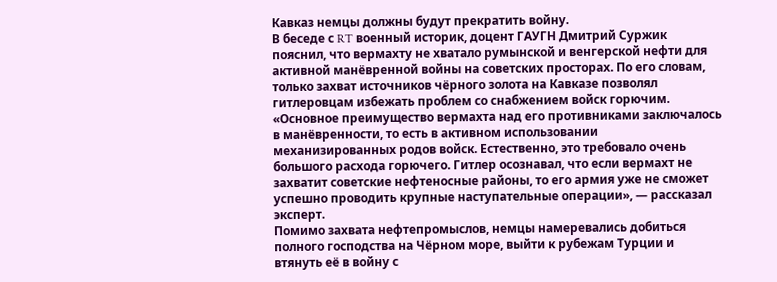Кавказ немцы должны будут прекратить войну.
В беседе с RT военный историк, доцент ГАУГН Дмитрий Суржик пояснил, что вермахту не хватало румынской и венгерской нефти для активной манёвренной войны на советских просторах. По его словам, только захват источников чёрного золота на Кавказе позволял гитлеровцам избежать проблем со снабжением войск горючим.
«Основное преимущество вермахта над его противниками заключалось в манёвренности, то есть в активном использовании механизированных родов войск. Естественно, это требовало очень большого расхода горючего. Гитлер осознавал, что если вермахт не захватит советские нефтеносные районы, то его армия уже не сможет успешно проводить крупные наступательные операции», — рассказал эксперт.
Помимо захвата нефтепромыслов, немцы намеревались добиться полного господства на Чёрном море, выйти к рубежам Турции и втянуть её в войну с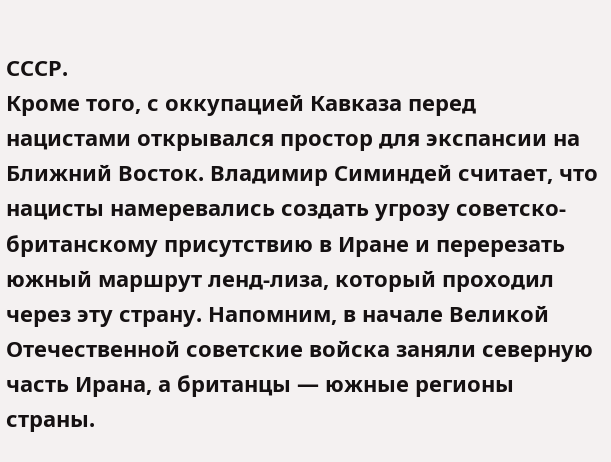СССР.
Кроме того, с оккупацией Кавказа перед нацистами открывался простор для экспансии на Ближний Восток. Владимир Симиндей считает, что нацисты намеревались создать угрозу советско-британскому присутствию в Иране и перерезать южный маршрут ленд-лиза, который проходил через эту страну. Напомним, в начале Великой Отечественной советские войска заняли северную часть Ирана, а британцы — южные регионы страны.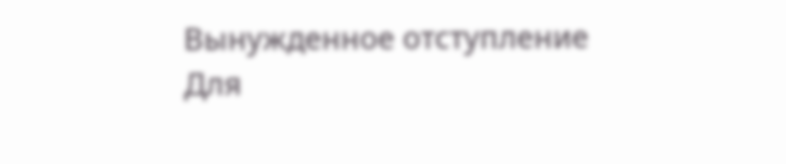Вынужденное отступление
Для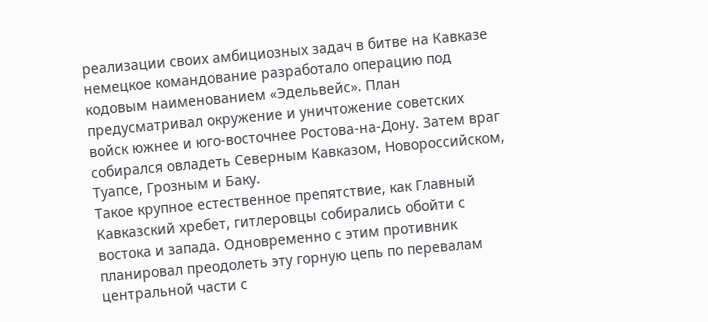реализации своих амбициозных задач в битве на Кавказе немецкое командование разработало операцию под кодовым наименованием «Эдельвейс». План предусматривал окружение и уничтожение советских войск южнее и юго-восточнее Ростова-на-Дону. Затем враг собирался овладеть Северным Кавказом, Новороссийском, Туапсе, Грозным и Баку.
Такое крупное естественное препятствие, как Главный Кавказский хребет, гитлеровцы собирались обойти с востока и запада. Одновременно с этим противник планировал преодолеть эту горную цепь по перевалам центральной части с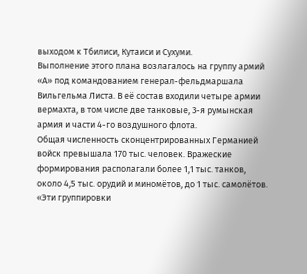выходом к Тбилиси, Кутаиси и Сухуми.
Выполнение этого плана возлагалось на группу армий «А» под командованием генерал-фельдмаршала Вильгельма Листа. В её состав входили четыре армии вермахта, в том числе две танковые, 3-я румынская армия и части 4-го воздушного флота.
Общая численность сконцентрированных Германией войск превышала 170 тыс. человек. Вражеские формирования располагали более 1,1 тыс. танков, около 4,5 тыс. орудий и миномётов, до 1 тыс. самолётов.
«Эти группировки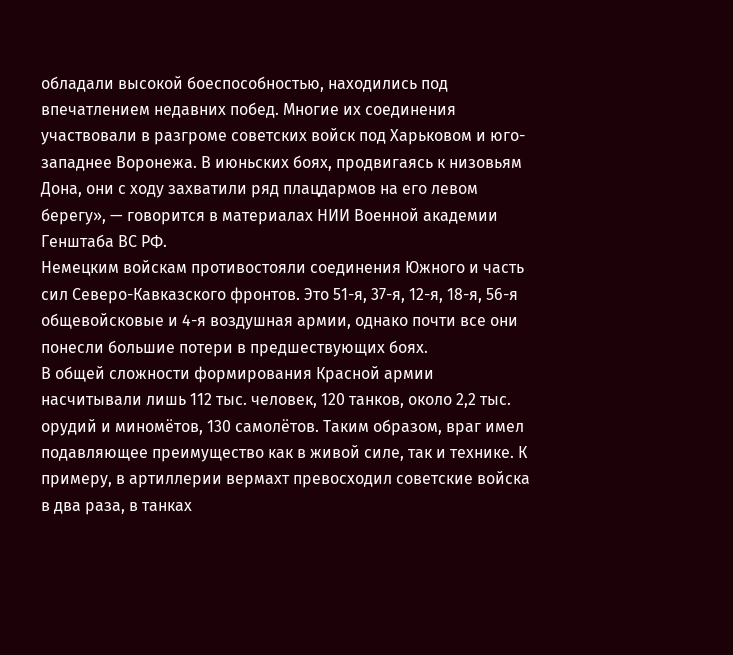обладали высокой боеспособностью, находились под впечатлением недавних побед. Многие их соединения участвовали в разгроме советских войск под Харьковом и юго-западнее Воронежа. В июньских боях, продвигаясь к низовьям Дона, они с ходу захватили ряд плацдармов на его левом берегу», — говорится в материалах НИИ Военной академии Генштаба ВС РФ.
Немецким войскам противостояли соединения Южного и часть сил Северо-Кавказского фронтов. Это 51-я, 37-я, 12-я, 18-я, 56-я общевойсковые и 4-я воздушная армии, однако почти все они понесли большие потери в предшествующих боях.
В общей сложности формирования Красной армии насчитывали лишь 112 тыс. человек, 120 танков, около 2,2 тыс. орудий и миномётов, 130 самолётов. Таким образом, враг имел подавляющее преимущество как в живой силе, так и технике. К примеру, в артиллерии вермахт превосходил советские войска в два раза, в танках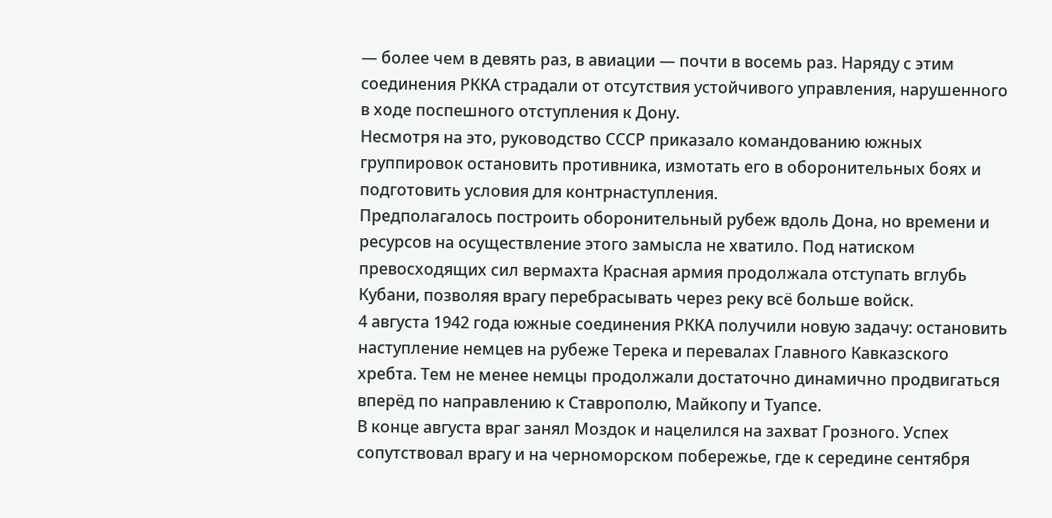— более чем в девять раз, в авиации — почти в восемь раз. Наряду с этим соединения РККА страдали от отсутствия устойчивого управления, нарушенного в ходе поспешного отступления к Дону.
Несмотря на это, руководство СССР приказало командованию южных группировок остановить противника, измотать его в оборонительных боях и подготовить условия для контрнаступления.
Предполагалось построить оборонительный рубеж вдоль Дона, но времени и ресурсов на осуществление этого замысла не хватило. Под натиском превосходящих сил вермахта Красная армия продолжала отступать вглубь Кубани, позволяя врагу перебрасывать через реку всё больше войск.
4 августа 1942 года южные соединения РККА получили новую задачу: остановить наступление немцев на рубеже Терека и перевалах Главного Кавказского хребта. Тем не менее немцы продолжали достаточно динамично продвигаться вперёд по направлению к Ставрополю, Майкопу и Туапсе.
В конце августа враг занял Моздок и нацелился на захват Грозного. Успех сопутствовал врагу и на черноморском побережье, где к середине сентября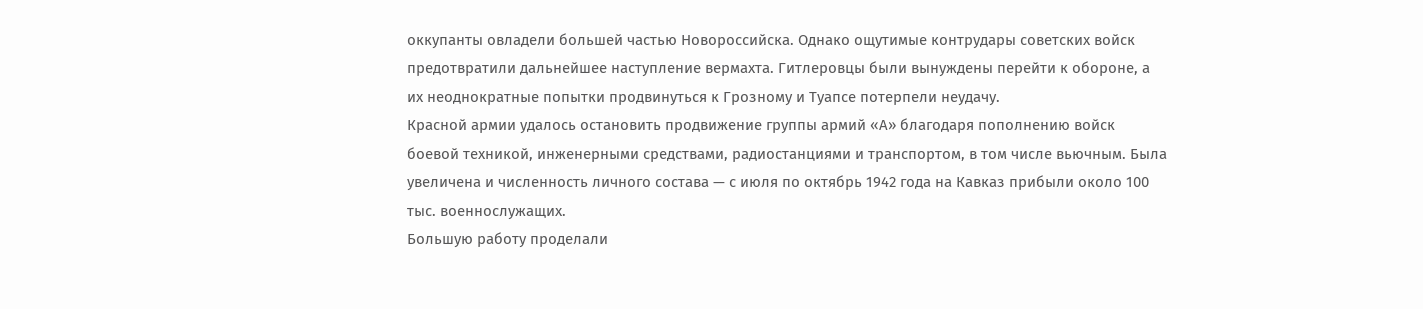оккупанты овладели большей частью Новороссийска. Однако ощутимые контрудары советских войск предотвратили дальнейшее наступление вермахта. Гитлеровцы были вынуждены перейти к обороне, а их неоднократные попытки продвинуться к Грозному и Туапсе потерпели неудачу.
Красной армии удалось остановить продвижение группы армий «А» благодаря пополнению войск боевой техникой, инженерными средствами, радиостанциями и транспортом, в том числе вьючным. Была увеличена и численность личного состава — с июля по октябрь 1942 года на Кавказ прибыли около 100 тыс. военнослужащих.
Большую работу проделали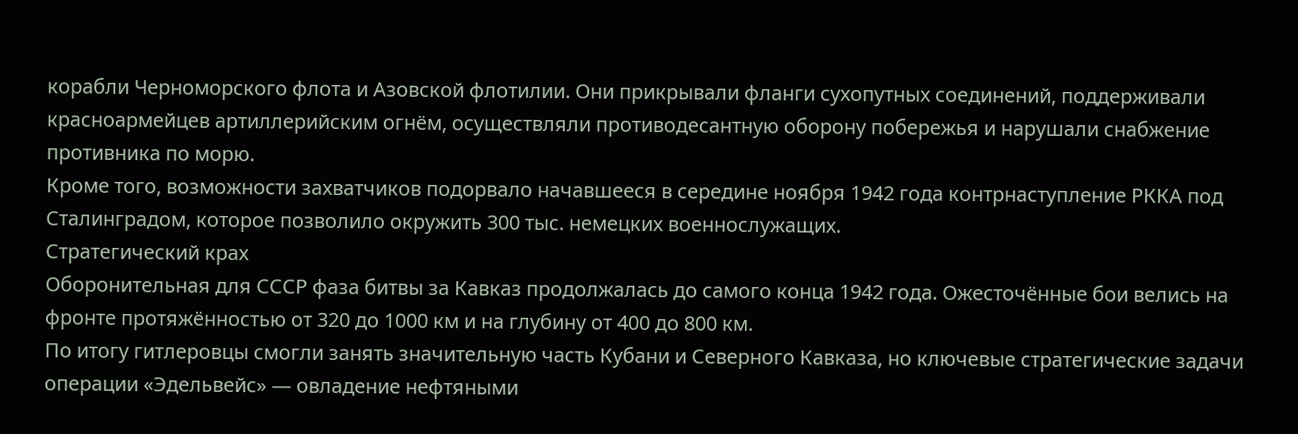корабли Черноморского флота и Азовской флотилии. Они прикрывали фланги сухопутных соединений, поддерживали красноармейцев артиллерийским огнём, осуществляли противодесантную оборону побережья и нарушали снабжение противника по морю.
Кроме того, возможности захватчиков подорвало начавшееся в середине ноября 1942 года контрнаступление РККА под Сталинградом, которое позволило окружить 300 тыс. немецких военнослужащих.
Стратегический крах
Оборонительная для СССР фаза битвы за Кавказ продолжалась до самого конца 1942 года. Ожесточённые бои велись на фронте протяжённостью от 320 до 1000 км и на глубину от 400 до 800 км.
По итогу гитлеровцы смогли занять значительную часть Кубани и Северного Кавказа, но ключевые стратегические задачи операции «Эдельвейс» — овладение нефтяными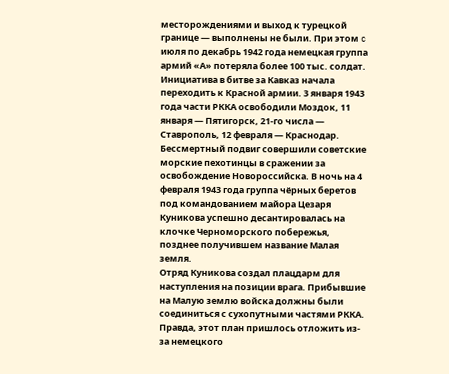месторождениями и выход к турецкой границе — выполнены не были. При этом c июля по декабрь 1942 года немецкая группа армий «А» потеряла более 100 тыс. солдат.
Инициатива в битве за Кавказ начала переходить к Красной армии. 3 января 1943 года части РККА освободили Моздок, 11 января — Пятигорск, 21-го числа — Ставрополь, 12 февраля — Краснодар.
Бессмертный подвиг совершили советские морские пехотинцы в сражении за освобождение Новороссийска. В ночь на 4 февраля 1943 года группа чёрных беретов под командованием майора Цезаря Куникова успешно десантировалась на клочке Черноморского побережья, позднее получившем название Малая земля.
Отряд Куникова создал плацдарм для наступления на позиции врага. Прибывшие на Малую землю войска должны были соединиться с сухопутными частями РККА. Правда, этот план пришлось отложить из-за немецкого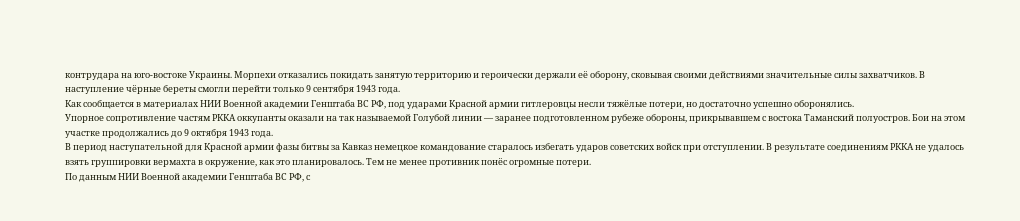контрудара на юго-востоке Украины. Морпехи отказались покидать занятую территорию и героически держали её оборону, сковывая своими действиями значительные силы захватчиков. В наступление чёрные береты смогли перейти только 9 сентября 1943 года.
Как сообщается в материалах НИИ Военной академии Генштаба ВС РФ, под ударами Красной армии гитлеровцы несли тяжёлые потери, но достаточно успешно оборонялись.
Упорное сопротивление частям РККА оккупанты оказали на так называемой Голубой линии — заранее подготовленном рубеже обороны, прикрывавшем с востока Таманский полуостров. Бои на этом участке продолжались до 9 октября 1943 года.
В период наступательной для Красной армии фазы битвы за Кавказ немецкое командование старалось избегать ударов советских войск при отступлении. В результате соединениям РККА не удалось взять группировки вермахта в окружение, как это планировалось. Тем не менее противник понёс огромные потери.
По данным НИИ Военной академии Генштаба ВС РФ, с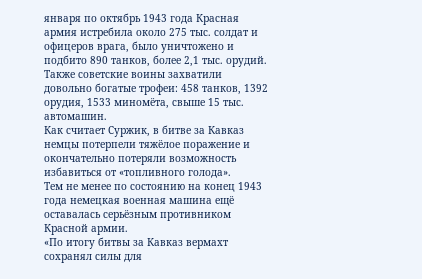января по октябрь 1943 года Красная армия истребила около 275 тыс. солдат и офицеров врага, было уничтожено и подбито 890 танков, более 2,1 тыс. орудий. Также советские воины захватили довольно богатые трофеи: 458 танков, 1392 орудия, 1533 миномёта, свыше 15 тыс. автомашин.
Как считает Суржик, в битве за Кавказ немцы потерпели тяжёлое поражение и окончательно потеряли возможность избавиться от «топливного голода».
Тем не менее по состоянию на конец 1943 года немецкая военная машина ещё оставалась серьёзным противником Красной армии.
«По итогу битвы за Кавказ вермахт сохранял силы для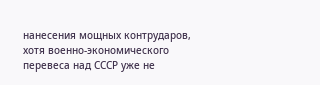нанесения мощных контрударов, хотя военно-экономического перевеса над СССР уже не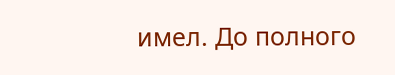имел. До полного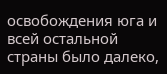освобождения юга и всей остальной страны было далеко,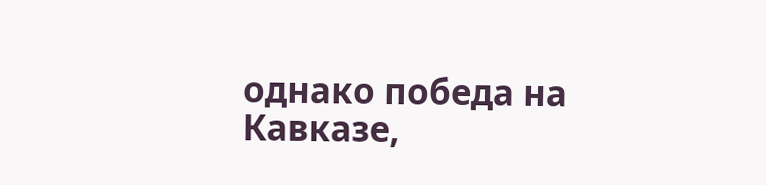однако победа на Кавказе,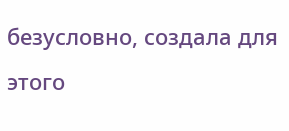безусловно, создала для этого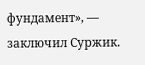фундамент», — заключил Суржик.